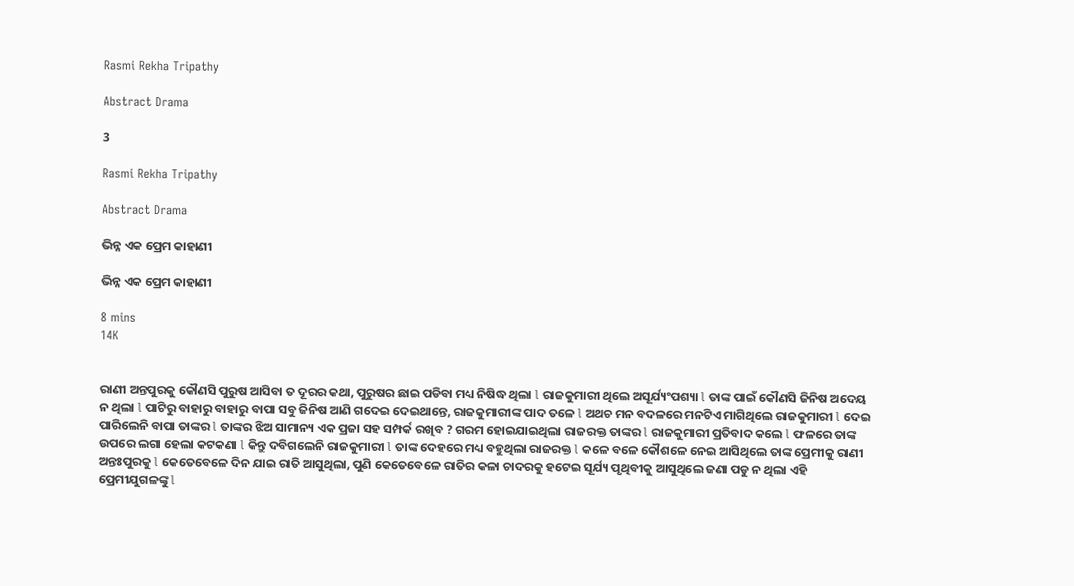Rasmi Rekha Tripathy

Abstract Drama

3

Rasmi Rekha Tripathy

Abstract Drama

ଭିନ୍ନ ଏକ ପ୍ରେମ କାହାଣୀ

ଭିନ୍ନ ଏକ ପ୍ରେମ କାହାଣୀ

8 mins
14K


ରାଣୀ ଅନ୍ତପୁରକୁ କୌଣସି ପୁରୁଷ ଆସିବା ତ ଦୂରର କଥା, ପୁରୁଷର ଛାଇ ପଡିବା ମଧ୍ୟ ନିଷିଦ୍ଧ ଥିଲା l ରାଜକୁମାରୀ ଥିଲେ ଅସୂର୍ଯ୍ୟଂପଶ୍ୟା l ତାଙ୍କ ପାଇଁ କୌଣସି ଜିନିଷ ଅଦେୟ ନ ଥିଲା l ପାଟିରୁ ବାହାରୁ ବାହାରୁ ବାପା ସବୁ ଜିନିଷ ଆଣି ଗଦେଇ ଦେଇଥାନ୍ତେ, ରାଜକୁମାରୀଙ୍କ ପାଦ ତଳେ l ଅଥଚ ମନ ବଦଳରେ ମନଟିଏ ମାଗିଥିଲେ ରାଜକୁମାରୀ l ଦେଇ ପାରିଲେନି ବାପା ତାଙ୍କର l ତାଙ୍କର ଝିଅ ସାମାନ୍ୟ ଏକ ପ୍ରଜା ସହ ସମ୍ପର୍କ ରଖିବ ? ଗରମ ହୋଇଯାଇଥିଲା ରାଜରକ୍ତ ତାଙ୍କର l ରାଜକୁମାରୀ ପ୍ରତିବାଦ କଲେ l ଫଳରେ ତାଙ୍କ ଉପରେ ଲଗା ହେଲା କଟକଣା l କିନ୍ତୁ ଦବିଗଲେନି ରାଜକୁମାରୀ l ତାଙ୍କ ଦେହରେ ମଧ୍ୟ ବହୁଥିଲା ରାଜରକ୍ତ l କଳେ ବଳେ କୌଶଳେ ନେଇ ଆସିଥିଲେ ତାଙ୍କ ପ୍ରେମୀକୁ ରାଣୀ ଅନ୍ତଃପୁରକୁ l କେତେବେଳେ ଦିନ ଯାଇ ରାତି ଆସୁଥିଲା, ପୁଣି କେତେବେଳେ ରାତିର କଳା ଚାଦରକୁ ହଟେଇ ସୂର୍ଯ୍ୟ ପୃଥିବୀକୁ ଆସୁଥିଲେ ଜଣା ପଡୁ ନ ଥିଲା ଏହି ପ୍ରେମୀଯୁଗଳଙ୍କୁ l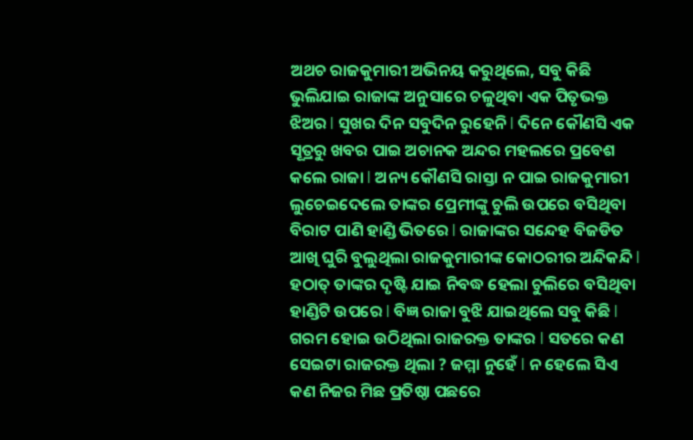ଅଥଚ ରାଜକୁମାରୀ ଅଭିନୟ କରୁଥିଲେ, ସବୁ କିଛି ଭୁଲିଯାଇ ରାଜାଙ୍କ ଅନୁସାରେ ଚଳୁଥିବା ଏକ ପିତୃଭକ୍ତ ଝିଅର l ସୁଖର ଦିନ ସବୁଦିନ ରୁହେନି l ଦିନେ କୌଣସି ଏକ ସୂତ୍ରରୁ ଖବର ପାଇ ଅଚାନକ ଅନ୍ଦର ମହଲରେ ପ୍ରବେଶ କଲେ ରାଜା l ଅନ୍ୟ କୌଣସି ରାସ୍ତା ନ ପାଇ ରାଜକୁମାରୀ ଲୁଚେଇଦେଲେ ତାଙ୍କର ପ୍ରେମୀଙ୍କୁ ଚୁଲି ଉପରେ ବସିଥିବା ବିରାଟ ପାଣି ହାଣ୍ଡି ଭିତରେ l ରାଜାଙ୍କର ସନ୍ଦେହ ବିଜଡିତ ଆଖି ଘୁରି ବୁଲୁଥିଲା ରାଜକୁମାରୀଙ୍କ କୋଠରୀର ଅନ୍ଦିକନ୍ଦି l ହଠାତ୍ ତାଙ୍କର ଦୃଷ୍ଟି ଯାଇ ନିବଦ୍ଧ ହେଲା ଚୁଲିରେ ବସିଥିବା ହାଣ୍ଡିଟି ଉପରେ l ବିଜ୍ଞ ରାଜା ବୁଝି ଯାଇଥିଲେ ସବୁ କିଛି l ଗରମ ହୋଇ ଉଠିଥିଲା ରାଜରକ୍ତ ତାଙ୍କର l ସତରେ କଣ ସେଇଟା ରାଜରକ୍ତ ଥିଲା ? ଜମ୍ମା ନୁହେଁ l ନ ହେଲେ ସିଏ କଣ ନିଜର ମିଛ ପ୍ରତିଷ୍ଠା ପଛରେ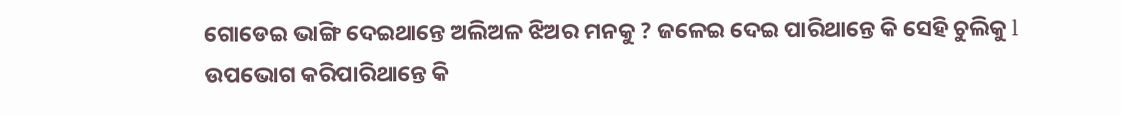ଗୋଡେଇ ଭାଙ୍ଗି ଦେଇଥାନ୍ତେ ଅଲିଅଳ ଝିଅର ମନକୁ ? ଜଳେଇ ଦେଇ ପାରିଥାନ୍ତେ କି ସେହି ଚୁଲିକୁ l ଉପଭୋଗ କରିପାରିଥାନ୍ତେ କି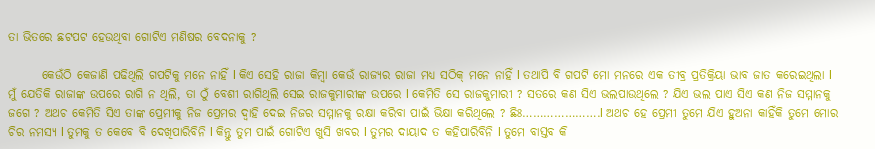ତା ଭିତରେ ଛଟପଟ ହେଉଥିବା ଗୋଟିଏ ମଣିଷର ବେଦନାକୁ ?

       କେଉଁଠି କେଜାଣି ପଢିଥିଲି ଗପଟିକୁ ମନେ ନାହିଁ l କିଏ ସେହି ରାଜା କିମ୍ବା କେଉଁ ରାଜ୍ୟର ରାଜା ମଧ୍ୟ ସଠିକ୍ ମନେ ନାହିଁ l ତଥାପି ବି ଗପଟି ମୋ ମନରେ ଏକ ତୀବ୍ର ପ୍ରତିକ୍ରିୟା ଭାବ ଜାତ କରେଇଥିଲା l ମୁଁ ଯେତିକି ରାଜାଙ୍କ ଉପରେ ରାଗି ନ ଥିଲି, ତା ଠୁଁ ବେଶୀ ରାଗିଥିଲି ସେଇ ରାଜକୁମାରୀଙ୍କ ଉପରେ l କେମିତି ସେ ରାଜକୁମାରୀ ? ସତରେ କଣ ସିଏ ଭଲପାଉଥିଲେ ? ଯିଏ ଭଲ ପାଏ ସିଏ କଣ ନିଜ ସମ୍ମାନକୁ ଜଗେ ? ଅଥଚ କେମିତି ସିଏ ତାଙ୍କ ପ୍ରେମୀକୁ ନିଜ ପ୍ରେମର ଦ୍ୱାହି ଦେଇ ନିଜର ସମ୍ମାନକୁ ରକ୍ଷା କରିବା ପାଇଁ ଭିକ୍ଷା କରିଥିଲେ ? ଛିଃ………………….l ଅଥଚ ହେ ପ୍ରେମୀ ତୁମେ ଯିଏ ହୁଅନା କାହିଁକି ତୁମେ ମୋର ଚିର ନମସ୍ୟ l ତୁମକୁ ତ କେବେ ବି ଦେଖିପାରିବିନି l କିନ୍ତୁ ତୁମ ପାଇଁ ଗୋଟିଏ ଖୁସି ଖବର l ତୁମର ଦାୟାଦ ତ କହିପାରିବିନି l ତୁମେ ବାସ୍ତବ କି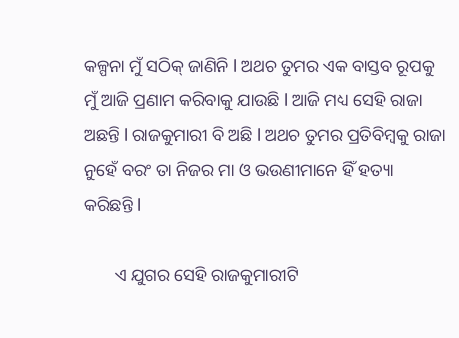କଳ୍ପନା ମୁଁ ସଠିକ୍ ଜାଣିନି l ଅଥଚ ତୁମର ଏକ ବାସ୍ତବ ରୂପକୁ ମୁଁ ଆଜି ପ୍ରଣାମ କରିବାକୁ ଯାଉଛି l ଆଜି ମଧ୍ୟ ସେହି ରାଜା ଅଛନ୍ତି l ରାଜକୁମାରୀ ବି ଅଛି l ଅଥଚ ତୁମର ପ୍ରତିବିମ୍ବକୁ ରାଜା ନୁହେଁ ବରଂ ତା ନିଜର ମା ଓ ଭଉଣୀମାନେ ହିଁ ହତ୍ୟା କରିଛନ୍ତି l

       ଏ ଯୁଗର ସେହି ରାଜକୁମାରୀଟି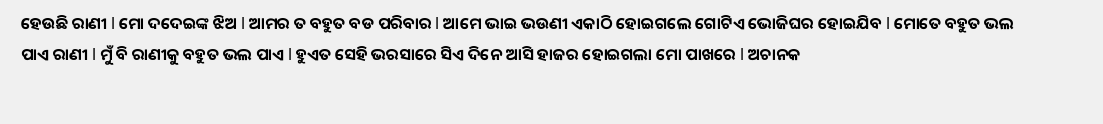ହେଉଛି ରାଣୀ l ମୋ ଦଦେଇଙ୍କ ଝିଅ l ଆମର ତ ବହୁତ ବଡ ପରିବାର l ଆମେ ଭାଇ ଭଉଣୀ ଏକାଠି ହୋଇଗଲେ ଗୋଟିଏ ଭୋଜିଘର ହୋଇଯିବ l ମୋତେ ବହୁତ ଭଲ ପାଏ ରାଣୀ l ମୁଁ ବି ରାଣୀକୁ ବହୁତ ଭଲ ପାଏ l ହୁଏତ ସେହି ଭରସାରେ ସିଏ ଦିନେ ଆସି ହାଜର ହୋଇଗଲା ମୋ ପାଖରେ l ଅଚାନକ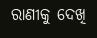ରାଣୀକୁ ଦେଖି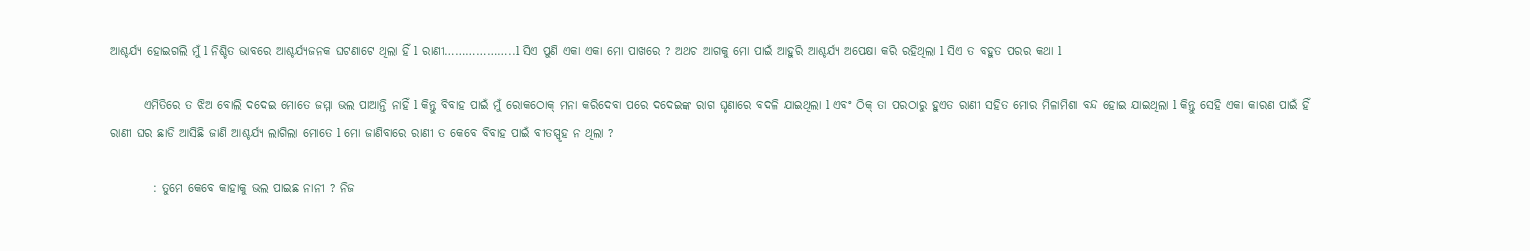ଆଶ୍ଚର୍ଯ୍ୟ ହୋଇଗଲି ମୁଁ l ନିଶ୍ଚିତ ଭାବରେ ଆଶ୍ଚର୍ଯ୍ୟଜନକ ଘଟଣାଟେ ଥିଲା ହିଁ l ରାଣୀ………………..l ସିଏ ପୁଣି ଏକା ଏକା ମୋ ପାଖରେ ? ଅଥଚ ଆଗକୁ ମୋ ପାଇଁ ଆହୁରି ଆଶ୍ଚର୍ଯ୍ୟ ଅପେକ୍ଷା କରି ରହିଥିଲା l ସିଏ ତ ବହୁତ ପରର କଥା l

       ଏମିତିରେ ତ ଝିଅ ବୋଲି ଦଦେଇ ମୋତେ ଜମ୍ମା ଭଲ ପାଆନ୍ତି ନାହିଁ l କିନ୍ତୁ ବିବାହ ପାଇଁ ମୁଁ ରୋକଠୋକ୍ ମନା କରିଦେବା ପରେ ଦଦେଇଙ୍କ ରାଗ ଘୃଣାରେ ବଦଳି ଯାଇଥିଲା l ଏବଂ ଠିକ୍ ତା ପରଠାରୁ ହୁଏତ ରାଣୀ ସହିତ ମୋର ମିଳାମିଶା ବନ୍ଦ ହୋଇ ଯାଇଥିଲା l କିନ୍ତୁ ସେହି ଏକା କାରଣ ପାଇଁ ହିଁ ରାଣୀ ଘର ଛାଡି ଆସିଛି ଜାଣି ଆଶ୍ଚର୍ଯ୍ୟ ଲାଗିଲା ମୋତେ l ମୋ ଜାଣିବାରେ ରାଣୀ ତ କେବେ ବିବାହ ପାଇଁ ବୀତସ୍ପୃହ ନ ଥିଲା ?

         : ତୁମେ କେବେ କାହାକୁ ଭଲ ପାଇଛ ନାନୀ ? ନିଜ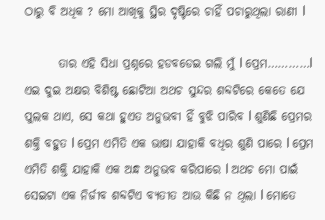ଠାରୁ ବି ଅଧିକ ? ମୋ ଆଖିକୁ ସ୍ଥିର ଦୃଷ୍ଟିରେ ଚାହିଁ ପଚାରୁଥିଲା ରାଣୀ l

       ତାର ଏହି ସିଧା ପ୍ରଶ୍ନରେ ହଡବଡେଇ ଗଲି ମୁଁ l ପ୍ରେମ…………l ଏଇ ଦୁଇ ଅକ୍ଷର ବିଶିଷ୍ଟ ଛୋଟିଆ ଅଥଚ ସୁନ୍ଦର ଶବ୍ଦଟିରେ କେତେ ଯେ ପୁଲକ ଥାଏ, ସେ କଥା ହୁଏତ ଅନୁଭବୀ ହିଁ ବୁଝି ପାରିବ l ଶୁଣିଛି ପ୍ରେମର ଶକ୍ତି ବହୁତ l ପ୍ରେମ ଏମିତି ଏକ ଭାଷା ଯାହାକି ବଧିର ଶୁଣି ପାରେ l ପ୍ରେମ ଏମିତି ଶକ୍ତି ଯାହାକି ଏକ ଅନ୍ଧ ଅନୁଭବ କରିପାରେ l ଅଥଚ ମୋ ପାଇଁ ସେଇଟା ଏକ ନିର୍ଜୀବ ଶବ୍ଦଟିଏ ବ୍ୟତୀତ ଆଉ କିଛି ନ ଥିଲା l ମୋତେ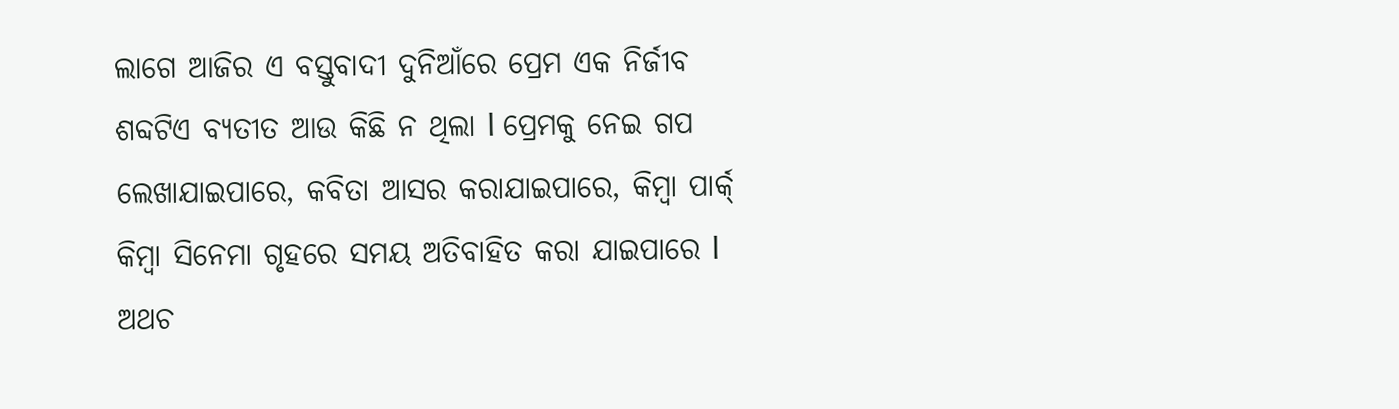ଲାଗେ ଆଜିର ଏ ବସ୍ତୁବାଦୀ ଦୁନିଆଁରେ ପ୍ରେମ ଏକ ନିର୍ଜୀବ ଶବ୍ଦଟିଏ ବ୍ୟତୀତ ଆଉ କିଛି ନ ଥିଲା l ପ୍ରେମକୁ ନେଇ ଗପ ଲେଖାଯାଇପାରେ, କବିତା ଆସର କରାଯାଇପାରେ, କିମ୍ବା ପାର୍କ୍ କିମ୍ବା ସିନେମା ଗୃହରେ ସମୟ ଅତିବାହିତ କରା ଯାଇପାରେ l ଅଥଚ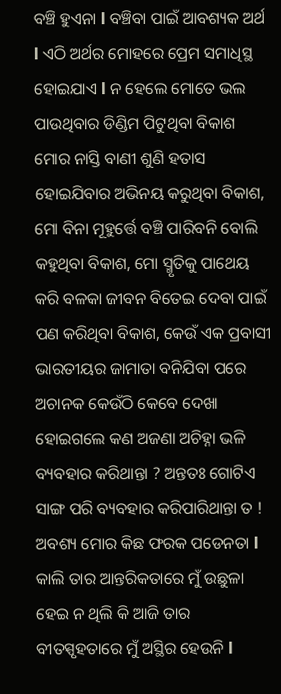ବଞ୍ଚି ହୁଏନା l ବଞ୍ଚିବା ପାଇଁ ଆବଶ୍ୟକ ଅର୍ଥ l ଏଠି ଅର୍ଥର ମୋହରେ ପ୍ରେମ ସମାଧିସ୍ଥ ହୋଇଯାଏ l ନ ହେଲେ ମୋତେ ଭଲ ପାଉଥିବାର ଡିଣ୍ଡିମ ପିଟୁଥିବା ବିକାଶ ମୋର ନାସ୍ତି ବାଣୀ ଶୁଣି ହତାସ ହୋଇଯିବାର ଅଭିନୟ କରୁଥିବା ବିକାଶ, ମୋ ବିନା ମୂହୁର୍ତ୍ତେ ବଞ୍ଚି ପାରିବନି ବୋଲି କହୁଥିବା ବିକାଶ, ମୋ ସ୍ମୃତିକୁ ପାଥେୟ କରି ବଳକା ଜୀବନ ବିତେଇ ଦେବା ପାଇଁ ପଣ କରିଥିବା ବିକାଶ, କେଉଁ ଏକ ପ୍ରବାସୀ ଭାରତୀୟର ଜାମାତା ବନିଯିବା ପରେ ଅଚାନକ କେଉଁଠି କେବେ ଦେଖା ହୋଇଗଲେ କଣ ଅଜଣା ଅଚିହ୍ନା ଭଳି ବ୍ୟବହାର କରିଥାନ୍ତା ? ଅନ୍ତତଃ ଗୋଟିଏ ସାଙ୍ଗ ପରି ବ୍ୟବହାର କରିପାରିଥାନ୍ତା ତ ! ଅବଶ୍ୟ ମୋର କିଛ ଫରକ ପଡେନତା l କାଲି ତାର ଆନ୍ତରିକତାରେ ମୁଁ ଉଛୁଳା ହେଇ ନ ଥିଲି କି ଆଜି ତାର ବୀତସ୍ପୃହତାରେ ମୁଁ ଅସ୍ଥିର ହେଉନି l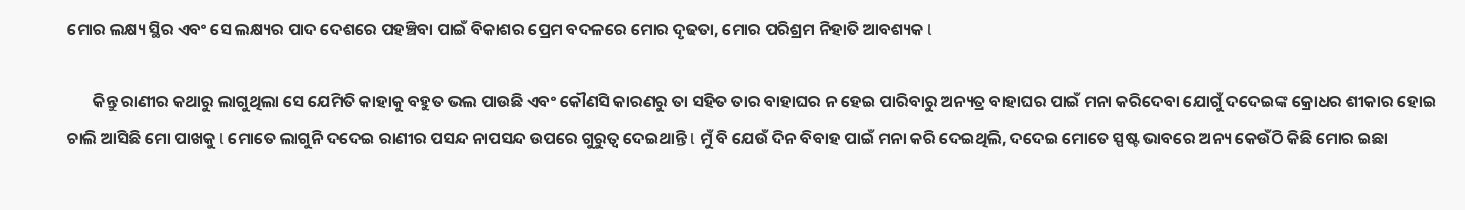ମୋର ଲକ୍ଷ୍ୟ ସ୍ଥିର ଏବଂ ସେ ଲକ୍ଷ୍ୟର ପାଦ ଦେଶରେ ପହଞ୍ଚିବା ପାଇଁ ବିକାଶର ପ୍ରେମ ବଦଳରେ ମୋର ଦୃଢତା, ମୋର ପରିଶ୍ରମ ନିହାତି ଆବଶ୍ୟକ l

       କିନ୍ତୁ ରାଣୀର କଥାରୁ ଲାଗୁଥିଲା ସେ ଯେମିତି କାହାକୁ ବହୁତ ଭଲ ପାଉଛି ଏବଂ କୌଣସି କାରଣରୁ ତା ସହିତ ତାର ବାହାଘର ନ ହେଇ ପାରିବାରୁ ଅନ୍ୟତ୍ର ବାହାଘର ପାଇଁ ମନା କରିଦେବା ଯୋଗୁଁ ଦଦେଇଙ୍କ କ୍ରୋଧର ଶୀକାର ହୋଇ ଚାଲି ଆସିଛି ମୋ ପାଖକୁ l ମୋତେ ଲାଗୁନି ଦଦେଇ ରାଣୀର ପସନ୍ଦ ନାପସନ୍ଦ ଉପରେ ଗୁରୁତ୍ୱ ଦେଇଥାନ୍ତି l ମୁଁ ବି ଯେଉଁ ଦିନ ବିବାହ ପାଇଁ ମନା କରି ଦେଇଥିଲି, ଦଦେଇ ମୋତେ ସ୍ପଷ୍ଟ ଭାବରେ ଅନ୍ୟ କେଉଁଠି କିଛି ମୋର ଇଛା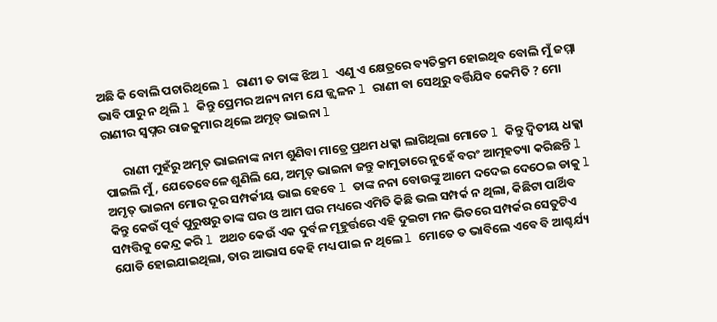ଅଛି କି ବୋଲି ପଚାରିଥିଲେ l ରାଣୀ ତ ତାଙ୍କ ଝିଅ l ଏଣୁ ଏ କ୍ଷେତ୍ରରେ ବ୍ୟତିକ୍ରମ ହୋଇଥିବ ବୋଲି ମୁଁ ଜମ୍ମା ଭାବି ପାରୁ ନ ଥିଲି l କିନ୍ତୁ ପ୍ରେମର ଅନ୍ୟ ନାମ ଯେ ଜ୍ଜ୍ୱଳନ l ରାଣୀ ବା ସେଥିରୁ ବର୍ତ୍ତିଯିବ କେମିତି ? ମୋ ରାଣୀର ସ୍ୱପ୍ନର ରାଜକୁମାର ଥିଲେ ଅମୃତ୍ ଭାଇନା l

       ରାଣୀ ମୁହଁରୁ ଅମୃତ୍ ଭାଇନାଙ୍କ ନାମ ଶୁଣିବା ମାତ୍ରେ ପ୍ରଥମ ଧକ୍କା ଲାଗିଥିଲା ମୋତେ l କିନ୍ତୁ ଦ୍ୱିତୀୟ ଧକ୍କା ପାଇଲି ମୁଁ, ଯେତେବେଳେ ଶୁଣିଲି ଯେ, ଅମୃତ୍ ଭାଇନା ଜନ୍ତୁ କାମୁଡାରେ ନୁହେଁ ବରଂ ଆତ୍ମହତ୍ୟା କରିଛନ୍ତି l ଅମୃତ୍ ଭାଇନା ମୋର ଦୂର ସମ୍ପର୍କୀୟ ଭାଇ ହେବେ l ତାଙ୍କ ନନା ବୋଉଙ୍କୁ ଆମେ ଦଦେଇ ଦେଠେଇ ଡାକୁ l କିନ୍ତୁ କେଉଁ ପୂର୍ବ ପୁରୁଷରୁ ତାଙ୍କ ଘର ଓ ଆମ ଘର ମଧ୍ୟରେ ଏମିତି କିଛି ଭଲ ସମ୍ପର୍କ ନ ଥିଲା, କିଛିଟା ପାର୍ଥିବ ସମ୍ପତ୍ତିକୁ କେନ୍ଦ୍ର କରି l ଅଥଚ କେଉଁ ଏକ ଦୁର୍ବଳ ମୂହୁର୍ତ୍ତରେ ଏହି ଦୁଇଟା ମନ ଭିତରେ ସମ୍ପର୍କର ସେତୁଟିଏ ଯୋଡି ହୋଇଯାଇଥିଲା, ତାର ଆଭାସ କେହି ମଧ୍ୟ ପାଇ ନ ଥିଲେ l ମୋତେ ତ ଭାବିଲେ ଏବେ ବି ଆଶ୍ଚର୍ଯ୍ୟ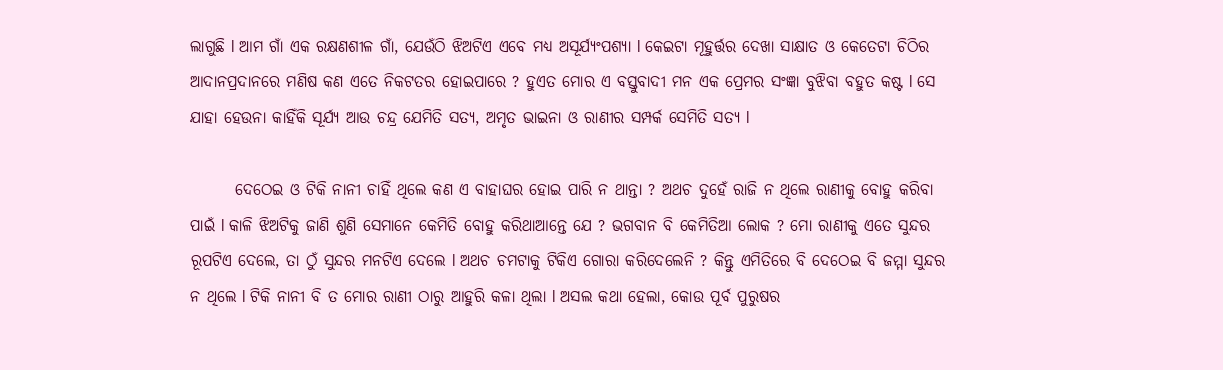ଲାଗୁଛି l ଆମ ଗାଁ ଏକ ରକ୍ଷଣଶୀଳ ଗାଁ, ଯେଉଁଠି ଝିଅଟିଏ ଏବେ ମଧ୍ୟ ଅସୂର୍ଯ୍ୟଂପଶ୍ୟା l କେଇଟା ମୂହୁର୍ତ୍ତର ଦେଖା ସାକ୍ଷାତ ଓ କେତେଟା ଚିଠିର ଆଦାନପ୍ରଦାନରେ ମଣିଷ କଣ ଏତେ ନିକଟତର ହୋଇପାରେ ? ହୁଏତ ମୋର ଏ ବସ୍ତୁବାଦୀ ମନ ଏକ ପ୍ରେମର ସଂଜ୍ଞା ବୁଝିବା ବହୁତ କଷ୍ଟ l ସେ ଯାହା ହେଉନା କାହିଁକି ସୂର୍ଯ୍ୟ ଆଉ ଚନ୍ଦ୍ର ଯେମିତି ସତ୍ୟ, ଅମୃତ ଭାଇନା ଓ ରାଣୀର ସମ୍ପର୍କ ସେମିତି ସତ୍ୟ l

       ଦେଠେଇ ଓ ଟିକି ନାନୀ ଚାହିଁ ଥିଲେ କଣ ଏ ବାହାଘର ହୋଇ ପାରି ନ ଥାନ୍ତା ? ଅଥଚ ଦୁହେଁ ରାଜି ନ ଥିଲେ ରାଣୀକୁ ବୋହୁ କରିବା ପାଇଁ l କାଳି ଝିଅଟିକୁ ଜାଣି ଶୁଣି ସେମାନେ କେମିତି ବୋହୁ କରିଥାଆନ୍ତେ ଯେ ? ଭଗବାନ ବି କେମିତିଆ ଲୋକ ? ମୋ ରାଣୀକୁ ଏତେ ସୁନ୍ଦର ରୂପଟିଏ ଦେଲେ, ତା ଠୁଁ ସୁନ୍ଦର ମନଟିଏ ଦେଲେ l ଅଥଚ ଚମଟାକୁ ଟିକିଏ ଗୋରା କରିଦେଲେନି ? କିନ୍ତୁ ଏମିତିରେ ବି ଦେଠେଇ ବି ଜମ୍ମା ସୁନ୍ଦର ନ ଥିଲେ l ଟିକି ନାନୀ ବି ତ ମୋର ରାଣୀ ଠାରୁ ଆହୁରି କଳା ଥିଲା l ଅସଲ କଥା ହେଲା, କୋଉ ପୂର୍ବ ପୁରୁଷର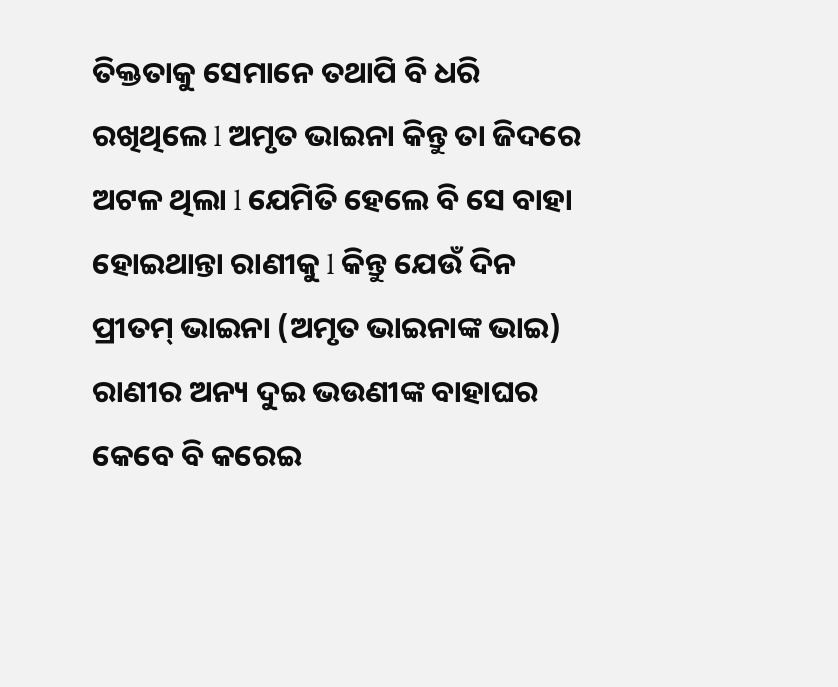ତିକ୍ତତାକୁ ସେମାନେ ତଥାପି ବି ଧରି ରଖିଥିଲେ l ଅମୃତ ଭାଇନା କିନ୍ତୁ ତା ଜିଦରେ ଅଟଳ ଥିଲା l ଯେମିତି ହେଲେ ବି ସେ ବାହା ହୋଇଥାନ୍ତା ରାଣୀକୁ l କିନ୍ତୁ ଯେଉଁ ଦିନ ପ୍ରୀତମ୍ ଭାଇନା (ଅମୃତ ଭାଇନାଙ୍କ ଭାଇ) ରାଣୀର ଅନ୍ୟ ଦୁଇ ଭଉଣୀଙ୍କ ବାହାଘର କେବେ ବି କରେଇ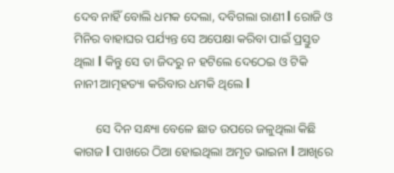ଦେବ ନାହିଁ ବୋଲି ଧମକ ଦେଲା, ଦବିଗଲା ରାଣୀ l ରୋଜି ଓ ମିନିର ବାହାଘର ପର୍ଯ୍ୟନ୍ତ ସେ ଅପେକ୍ଷା କରିବା ପାଇଁ ପ୍ରସ୍ତୁତ ଥିଲା l କିନ୍ତୁ ସେ ତା ଜିଦରୁ ନ ହଟିଲେ ଦେଠେଇ ଓ ଟିକି ନାନୀ ଆତ୍ମହତ୍ୟା କରିବାର ଧମକି ଥିଲେ l

       ସେ ଦିନ ସନ୍ଧ୍ୟା ବେଳେ ଛାତ ଉପରେ ଜଳୁଥିଲା କିଛି କାଗଜ l ପାଖରେ ଠିଆ ହୋଇଥିଲା ଅମୃତ ଭାଇନା l ଆଖିରେ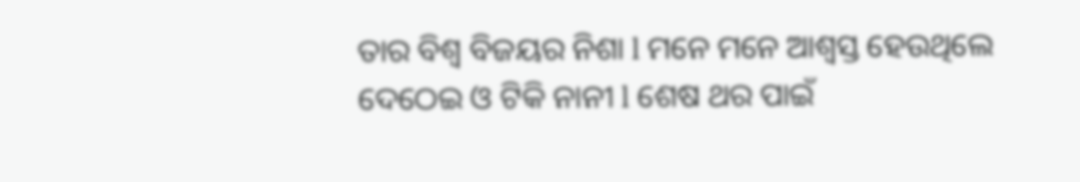ତାର ବିଶ୍ୱ ବିଜୟର ନିଶା l ମନେ ମନେ ଆଶ୍ୱସ୍ତ ହେଉଥିଲେ ଦେଠେଇ ଓ ଟିକି ନାନୀ l ଶେଷ ଥର ପାଇଁ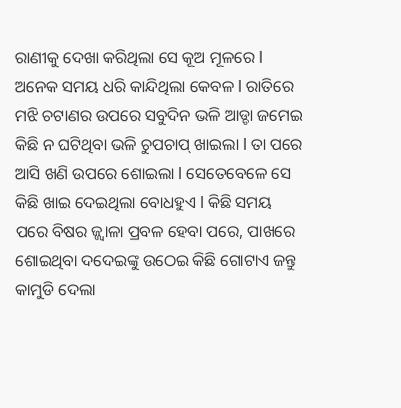ରାଣୀକୁ ଦେଖା କରିଥିଲା ସେ କୂଅ ମୂଳରେ l ଅନେକ ସମୟ ଧରି କାନ୍ଦିଥିଲା କେବଳ l ରାତିରେ ମଝି ଚଟାଣର ଉପରେ ସବୁଦିନ ଭଳି ଆଡ୍ଡା ଜମେଇ କିଛି ନ ଘଟିଥିବା ଭଳି ଚୁପଚାପ୍ ଖାଇଲା l ତା ପରେ ଆସି ଖଣି ଉପରେ ଶୋଇଲା l ସେତେବେଳେ ସେ କିଛି ଖାଇ ଦେଇଥିଲା ବୋଧହୁଏ l କିଛି ସମୟ ପରେ ବିଷର ଜ୍ଜ୍ୱାଳା ପ୍ରବଳ ହେବା ପରେ, ପାଖରେ ଶୋଇଥିବା ଦଦେଇଙ୍କୁ ଉଠେଇ କିଛି ଗୋଟାଏ ଜନ୍ତୁ କାମୁଡି ଦେଲା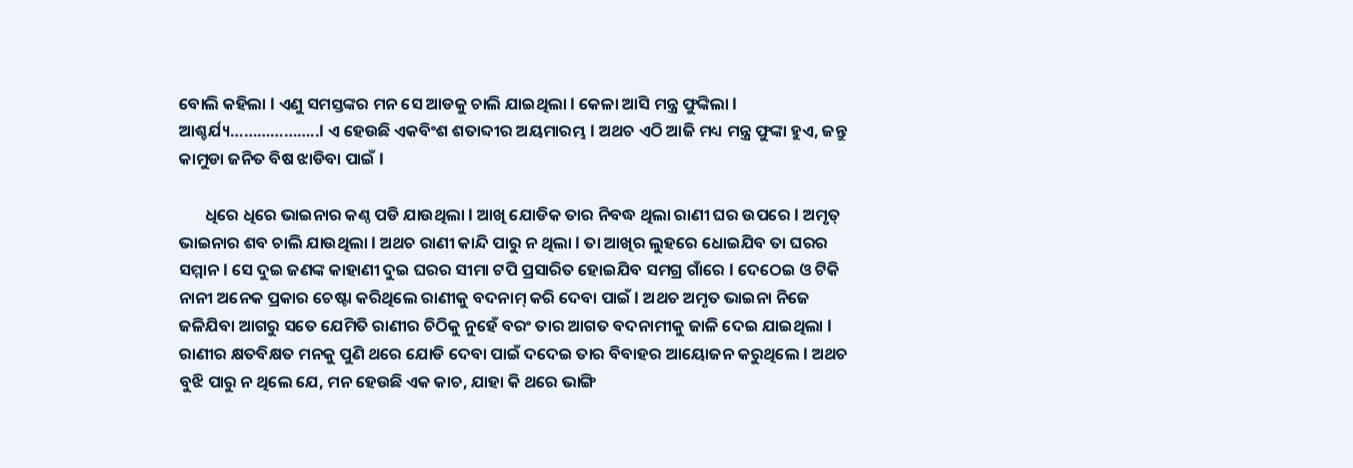ବୋଲି କହିଲା l ଏଣୁ ସମସ୍ତଙ୍କର ମନ ସେ ଆଡକୁ ଚାଲି ଯାଇଥିଲା l କେଳା ଆସି ମନ୍ତ୍ର ଫୁଙ୍କିଲା l ଆଶ୍ଚର୍ଯ୍ୟ………………..l ଏ ହେଉଛି ଏକବିଂଶ ଶତାବ୍ଦୀର ଅୟମାରମ୍ଭ l ଅଥଚ ଏଠି ଆଜି ମଧ୍ୟ ମନ୍ତ୍ର ଫୁଙ୍କା ହୁଏ, ଜନ୍ତୁ କାମୁଡା ଜନିତ ବିଷ ଝାଡିବା ପାଇଁ l

       ଧିରେ ଧିରେ ଭାଇନାର କଣ୍ଠ ପଡି ଯାଉଥିଲା l ଆଖି ଯୋଡିକ ତାର ନିବଦ୍ଧ ଥିଲା ରାଣୀ ଘର ଉପରେ l ଅମୃତ୍ ଭାଇନାର ଶବ ଚାଲି ଯାଉଥିଲା l ଅଥଚ ରାଣୀ କାନ୍ଦି ପାରୁ ନ ଥିଲା l ତା ଆଖିର ଲୁହରେ ଧୋଇଯିବ ତା ଘରର ସମ୍ମାନ l ସେ ଦୁଇ ଜଣଙ୍କ କାହାଣୀ ଦୁଇ ଘରର ସୀମା ଟପି ପ୍ରସାରିତ ହୋଇଯିବ ସମଗ୍ର ଗାଁରେ l ଦେଠେଇ ଓ ଟିକି ନାନୀ ଅନେକ ପ୍ରକାର ଚେଷ୍ଟା କରିଥିଲେ ରାଣୀକୁ ବଦନାମ୍ କରି ଦେବା ପାଇଁ l ଅଥଚ ଅମୃତ ଭାଇନା ନିଜେ ଜଳିଯିବା ଆଗରୁ ସତେ ଯେମିତି ରାଣୀର ଚିଠିକୁ ନୁହେଁ ବରଂ ତାର ଆଗତ ବଦନାମୀକୁ ଜାଳି ଦେଇ ଯାଇଥିଲା l ରାଣୀର କ୍ଷତବିକ୍ଷତ ମନକୁ ପୁଣି ଥରେ ଯୋଡି ଦେବା ପାଇଁ ଦଦେଇ ତାର ବିବାହର ଆୟୋଜନ କରୁଥିଲେ l ଅଥଚ ବୁଝି ପାରୁ ନ ଥିଲେ ଯେ, ମନ ହେଉଛି ଏକ କାଚ, ଯାହା କି ଥରେ ଭାଙ୍ଗି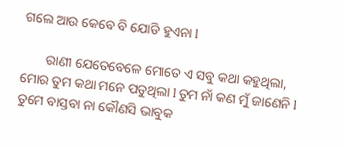ଗଲେ ଆଉ କେବେ ବି ଯୋଡି ହୁଏନା l

       ରାଣୀ ଯେତେବେଳେ ମୋତେ ଏ ସବୁ କଥା କହୁଥିଲା, ମୋର ତୁମ କଥା ମନେ ପଡୁଥିଲା l ତୁମ ନାଁ କଣ ମୁଁ ଜାଣେନି l ତୁମେ ବାସ୍ତବା ନା କୌଣସି ଭାବୁକ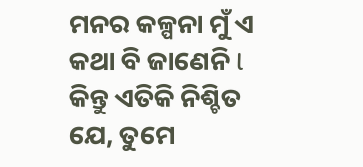ମନର କଳ୍ପନା ମୁଁ ଏ କଥା ବି ଜାଣେନି l କିନ୍ତୁ ଏତିକି ନିଶ୍ଚିତ ଯେ, ତୁମେ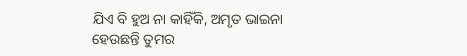ଯିଏ ବି ହୁଅ ନା କାହିଁକି, ଅମୃତ ଭାଇନା ହେଉଛନ୍ତି ତୁମର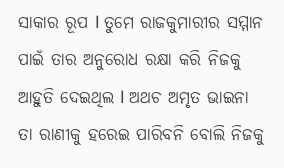ସାକାର ରୂପ l ତୁମେ ରାଜକୁମାରୀର ସମ୍ମାନ ପାଇଁ ତାର ଅନୁରୋଧ ରକ୍ଷା କରି ନିଜକୁ ଆହୁତି ଦେଇଥିଲ l ଅଥଚ ଅମୃତ ଭାଇନା ତା ରାଣୀକୁ ହରେଇ ପାରିବନି ବୋଲି ନିଜକୁ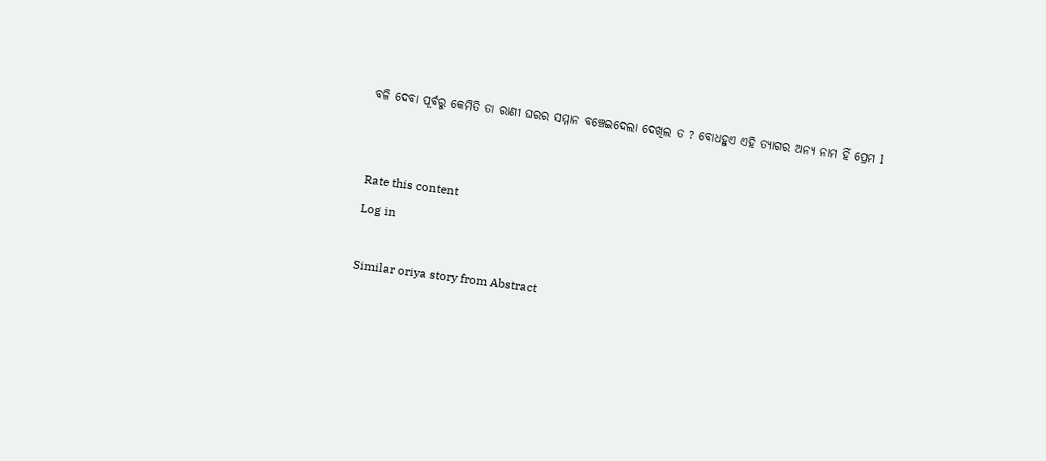ବଳି ଦେବା ପୂର୍ବରୁ କେମିତି ତା ରାଣୀ ଘରର ସମ୍ମାନ ବଞ୍ଚେଇଦେଲା ଦେଖିଲ ତ ? ବୋଧହୁଏ ଏହି ତ୍ୟାଗର ଅନ୍ୟ ନାମ ହିଁ ପ୍ରେମ l


Rate this content
Log in

Similar oriya story from Abstract